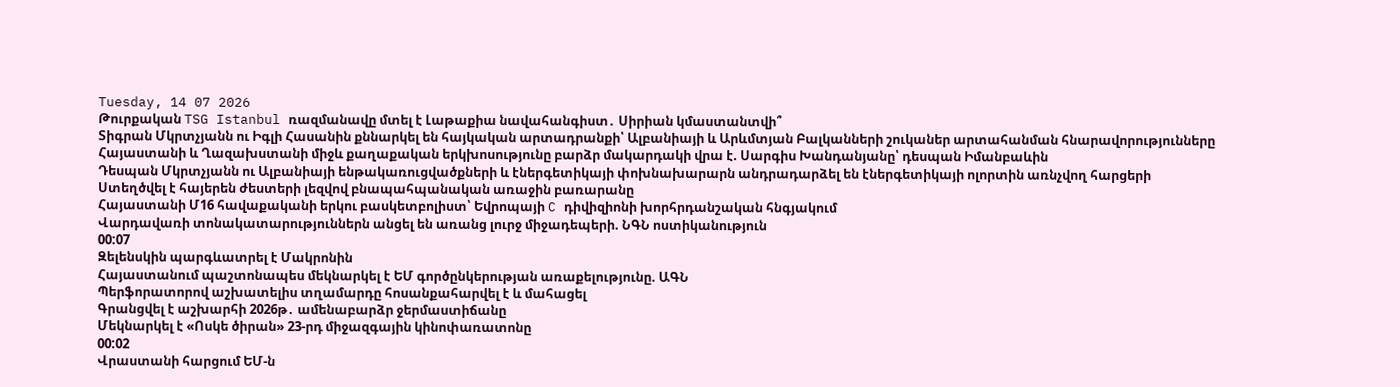Tuesday, 14 07 2026
Թուրքական TSG Istanbul ռազմանավը մտել է Լաթաքիա նավահանգիստ․ Սիրիան կմաստանտվի՞
Տիգրան Մկրտչյանն ու Իգլի Հասանին քննարկել են հայկական արտադրանքի՝ Ալբանիայի և Արևմտյան Բալկանների շուկաներ արտահանման հնարավորությունները
Հայաստանի և Ղազախստանի միջև քաղաքական երկխոսությունը բարձր մակարդակի վրա է. Սարգիս Խանդանյանը՝ դեսպան Իմանբաևին
Դեսպան Մկրտչյանն ու Ալբանիայի ենթակառուցվածքների և էներգետիկայի փոխնախարարն անդրադարձել են էներգետիկայի ոլորտին առնչվող հարցերի
Ստեղծվել է հայերեն ժեստերի լեզվով բնապահպանական առաջին բառարանը
Հայաստանի Մ16 հավաքականի երկու բասկետբոլիստ՝ Եվրոպայի C դիվիզիոնի խորհրդանշական հնգյակում
Վարդավառի տոնակատարություններն անցել են առանց լուրջ միջադեպերի. ՆԳՆ ոստիկանություն
00:07
Զելենսկին պարգևատրել է Մակրոնին
Հայաստանում պաշտոնապես մեկնարկել է ԵՄ գործընկերության առաքելությունը. ԱԳՆ
Պերֆորատորով աշխատելիս տղամարդը հոսանքահարվել է և մահացել
Գրանցվել է աշխարհի 2026թ․ ամենաբարձր ջերմաստիճանը
Մեկնարկել է «Ոսկե ծիրան» 23-րդ միջազգային կինոփառատոնը
00:02
Վրաստանի հարցում ԵՄ-ն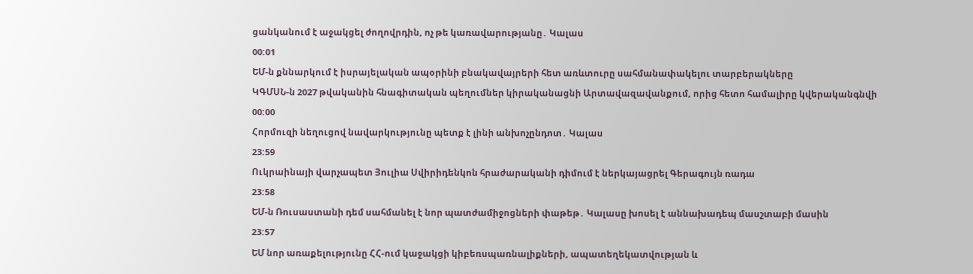ցանկանում է աջակցել ժողովրդին, ոչ թե կառավարությանը․ Կալաս
00:01
ԵՄ-ն քննարկում է իսրայելական ապօրինի բնակավայրերի հետ առևտուրը սահմանափակելու տարբերակները
ԿԳՄՍՆ-ն 2027 թվականին հնագիտական պեղումներ կիրականացնի Արտավազավանքում, որից հետո համալիրը կվերականգնվի
00:00
Հորմուզի նեղուցով նավարկությունը պետք է լինի անխոչընդոտ․ Կալաս
23:59
Ուկրաինայի վարչապետ Յուլիա Սվիրիդենկոն հրաժարականի դիմում է ներկայացրել Գերագույն ռադա
23:58
ԵՄ-ն Ռուսաստանի դեմ սահմանել է նոր պատժամիջոցների փաթեթ․ Կալասը խոսել է աննախադեպ մասշտաբի մասին
23:57
ԵՄ նոր առաքելությունը ՀՀ-ում կաջակցի կիբեռսպառնալիքների, ապատեղեկատվության և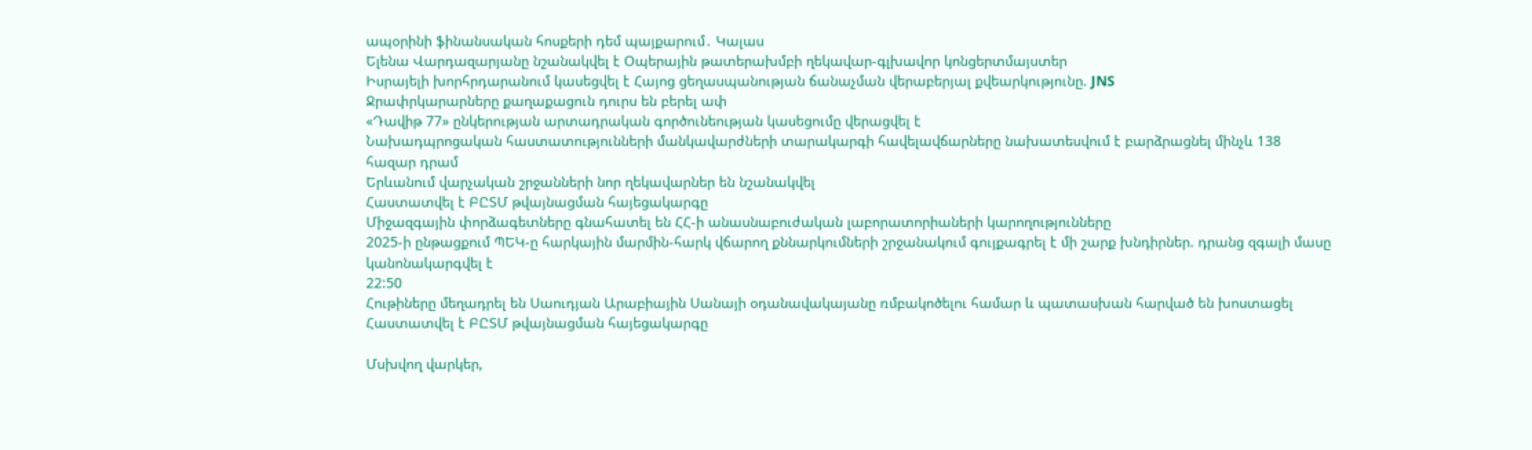ապօրինի ֆինանսական հոսքերի դեմ պայքարում․ Կալաս
Ելենա Վարդազարյանը նշանակվել է Օպերային թատերախմբի ղեկավար-գլխավոր կոնցերտմայստեր
Իսրայելի խորհրդարանում կասեցվել է Հայոց ցեղասպանության ճանաչման վերաբերյալ քվեարկությունը. JNS
Ջրափրկարարները քաղաքացուն դուրս են բերել ափ
«Դավիթ 77» ընկերության արտադրական գործունեության կասեցումը վերացվել է
Նախադպրոցական հաստատությունների մանկավարժների տարակարգի հավելավճարները նախատեսվում է բարձրացնել մինչև 138 հազար դրամ
Երևանում վարչական շրջանների նոր ղեկավարներ են նշանակվել
Հաստատվել է ԲԸՏՄ թվայնացման հայեցակարգը
Միջազգային փորձագետները գնահատել են ՀՀ-ի անասնաբուժական լաբորատորիաների կարողությունները
2025-ի ընթացքում ՊԵԿ-ը հարկային մարմին-հարկ վճարող քննարկումների շրջանակում գույքագրել է մի շարք խնդիրներ. դրանց զգալի մասը կանոնակարգվել է
22:50
Հութիները մեղադրել են Սաուդյան Արաբիային Սանայի օդանավակայանը ռմբակոծելու համար և պատասխան հարված են խոստացել
Հաստատվել է ԲԸՏՄ թվայնացման հայեցակարգը

Մսխվող վարկեր,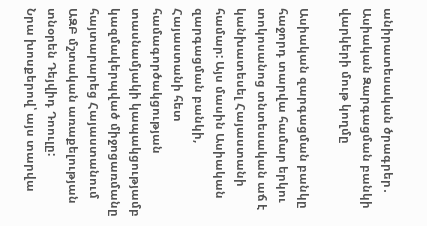անիրատեսական ծրագրեր․ Ասիական Զարգացման բանկի վարկերի մութ կողմը

Ասիական զարգացման բանկը հաջորդ տարվա համար երկու տոկոսանոց տնտեսական աճ է կանխատեսել Հայաստանի համար: Այս մասին Ասիական զարգացման բանկի, Հայաստանի հետ համագործակցության տասնամյակի կապակցությամբ կազմակերպված միջոցառմանը հայտարարեց Հայաստանում ԱԶԲ մշտական առաքելության տնօրեն Դեյվիդ Դոուլը:
Նրա խոսքերով՝ այս տարվա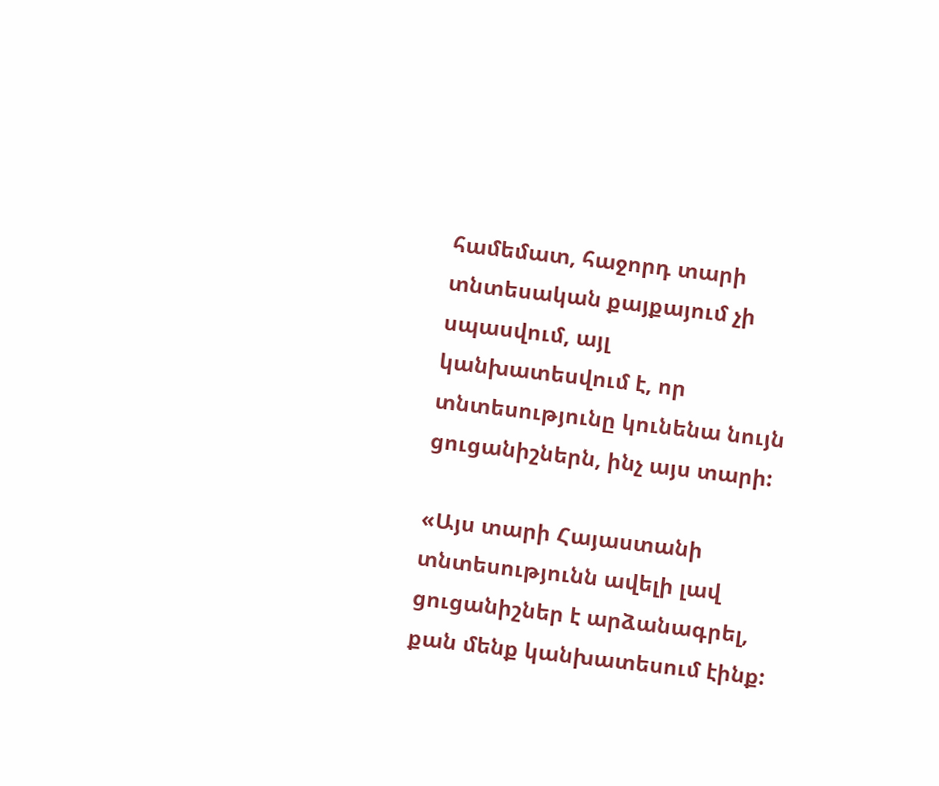համեմատ, հաջորդ տարի տնտեսական քայքայում չի սպասվում, այլ կանխատեսվում է, որ տնտեսությունը կունենա նույն ցուցանիշներն, ինչ այս տարի:

«Այս տարի Հայաստանի տնտեսությունն ավելի լավ ցուցանիշներ է արձանագրել, քան մենք կանխատեսում էինք: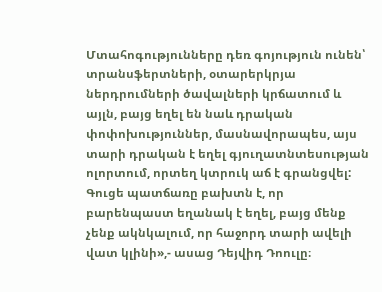Մտահոգությունները դեռ գոյություն ունեն՝ տրանսֆերտների, օտարերկրյա ներդրումների ծավալների կրճատում և այլն, բայց եղել են նաև դրական փոփոխություններ, մասնավորապես, այս տարի դրական է եղել գյուղատնտեսության ոլորտում, որտեղ կտրուկ աճ է գրանցվել: Գուցե պատճառը բախտն է, որ բարենպաստ եղանակ է եղել, բայց մենք չենք ակնկալում, որ հաջորդ տարի ավելի վատ կլինի»,- ասաց Դեյվիդ Դոուլը։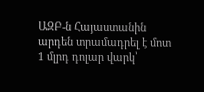ԱԶԲ-ն Հայաստանին արդեն տրամադրել է մոտ 1 մլրդ դոլար վարկ՝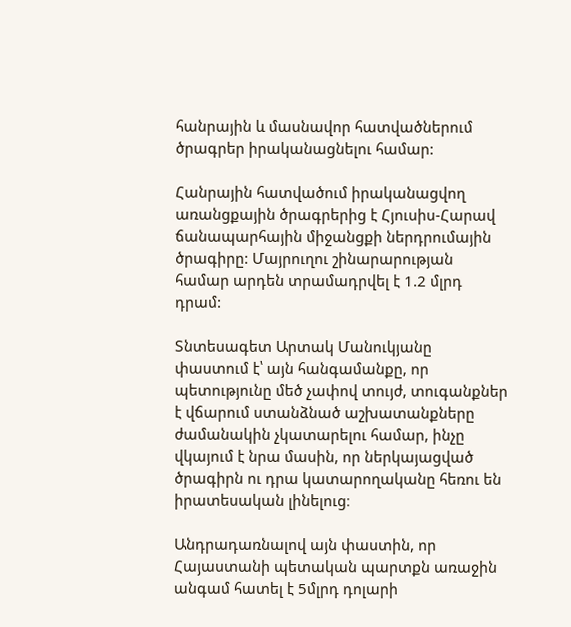հանրային և մասնավոր հատվածներում ծրագրեր իրականացնելու համար:

Հանրային հատվածում իրականացվող առանցքային ծրագրերից է Հյուսիս-Հարավ ճանապարհային միջանցքի ներդրումային ծրագիրը: Մայրուղու շինարարության համար արդեն տրամադրվել է 1.2 մլրդ դրամ:

Տնտեսագետ Արտակ Մանուկյանը փաստում է՝ այն հանգամանքը, որ պետությունը մեծ չափով տույժ, տուգանքներ է վճարում ստանձնած աշխատանքները ժամանակին չկատարելու համար, ինչը վկայում է նրա մասին, որ ներկայացված ծրագիրն ու դրա կատարողականը հեռու են իրատեսական լինելուց։

Անդրադառնալով այն փաստին, որ Հայաստանի պետական պարտքն առաջին անգամ հատել է 5մլրդ դոլարի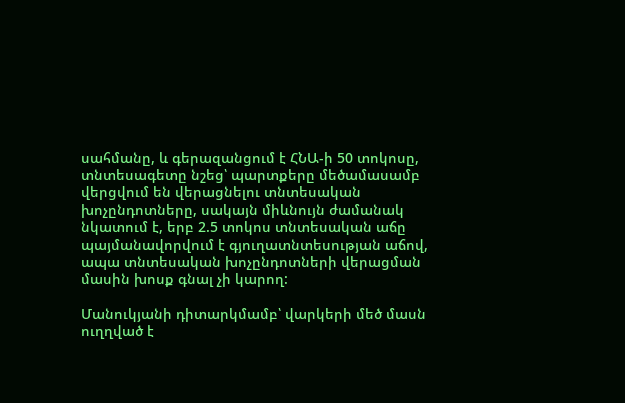սահմանը, և գերազանցում է ՀՆԱ-ի 50 տոկոսը, տնտեսագետը նշեց՝ պարտքերը մեծամասամբ վերցվում են վերացնելու տնտեսական խոչընդոտները, սակայն միևնույն ժամանակ նկատում է, երբ 2.5 տոկոս տնտեսական աճը պայմանավորվում է գյուղատնտեսության աճով, ապա տնտեսական խոչընդոտների վերացման մասին խոսք գնալ չի կարող:

Մանուկյանի դիտարկմամբ՝ վարկերի մեծ մասն ուղղված է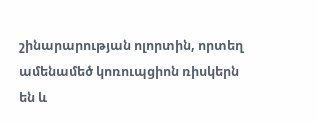շինարարության ոլորտին, որտեղ ամենամեծ կոռուպցիոն ռիսկերն են և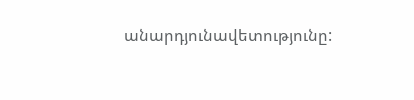անարդյունավետությունը: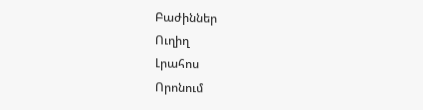Բաժիններ
Ուղիղ
Լրահոս
Որոնում